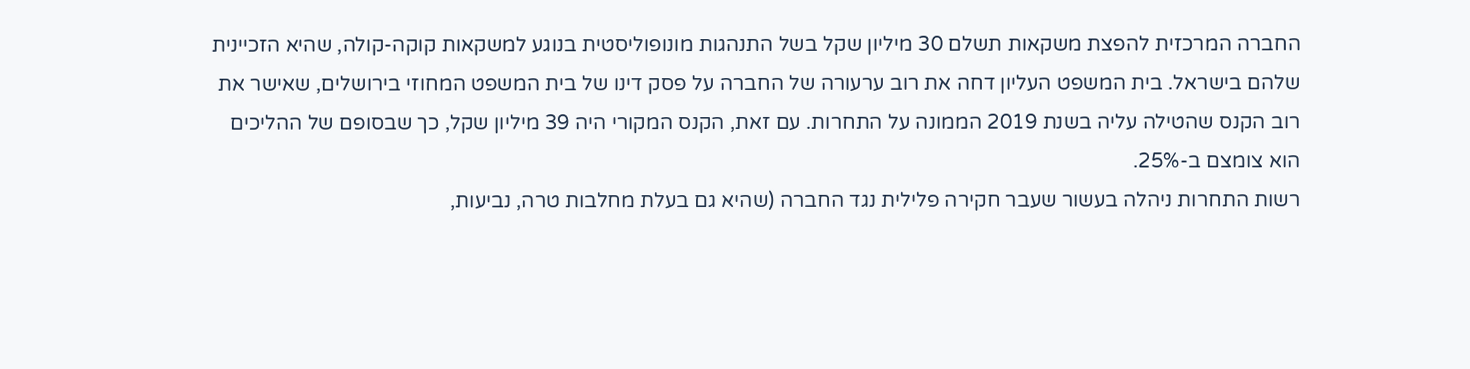החברה המרכזית להפצת משקאות תשלם 30 מיליון שקל בשל התנהגות מונופוליסטית בנוגע למשקאות קוקה-קולה, שהיא הזכיינית שלהם בישראל. בית המשפט העליון דחה את רוב ערעורה של החברה על פסק דינו של בית המשפט המחוזי בירושלים, שאישר את רוב הקנס שהטילה עליה בשנת 2019 הממונה על התחרות. עם זאת, הקנס המקורי היה 39 מיליון שקל, כך שבסופם של ההליכים הוא צומצם ב-25%.
רשות התחרות ניהלה בעשור שעבר חקירה פלילית נגד החברה (שהיא גם בעלת מחלבות טרה, נביעות,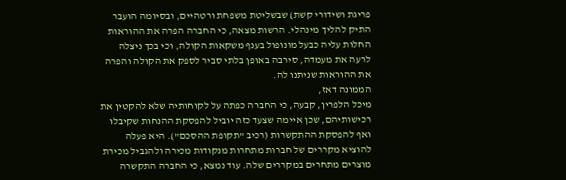פריגת ושידורי קשת) שבשליטת משפחת ורטהיים, ובסיומה הועבר התיק להליך מינהלי. הרשות מצאה, כי החברה הפרה את ההוראות החלות עליה כבעל מונופול בענף משקאות הקולה, וכי בכך ניצלה לרעה את מעמדה, סירבה באופן בלתי סביר לספק את הקולה והפרה את ההוראות שניתנו לה.
הממונה דאז,
מיכל הלפרין, קבעה, כי החברה כפתה על לקוחותיה שלא להקטין את רכישותיהם, שכן איימה שצעד כזה יוביל להפסקת ההנחות שקיבלו ואף להפסקת ההתקשרות (רכיב "תקופת ההסכם"). היא פעלה להוציא מקררים של חברות מתחרות מנקודות מכירה ולהגביל מכירת מוצרים מתחרים במקררים שלה. עוד נמצא, כי החברה התקשרה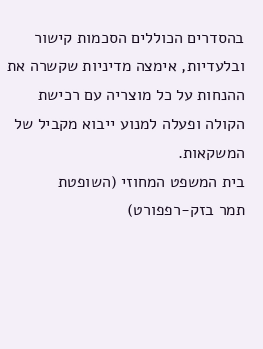בהסדרים הכוללים הסכמות קישור ובלעדיות, אימצה מדיניות שקשרה את ההנחות על כל מוצריה עם רכישת הקולה ופעלה למנוע ייבוא מקביל של המשקאות.
בית המשפט המחוזי (השופטת
תמר בזק-רפפורט)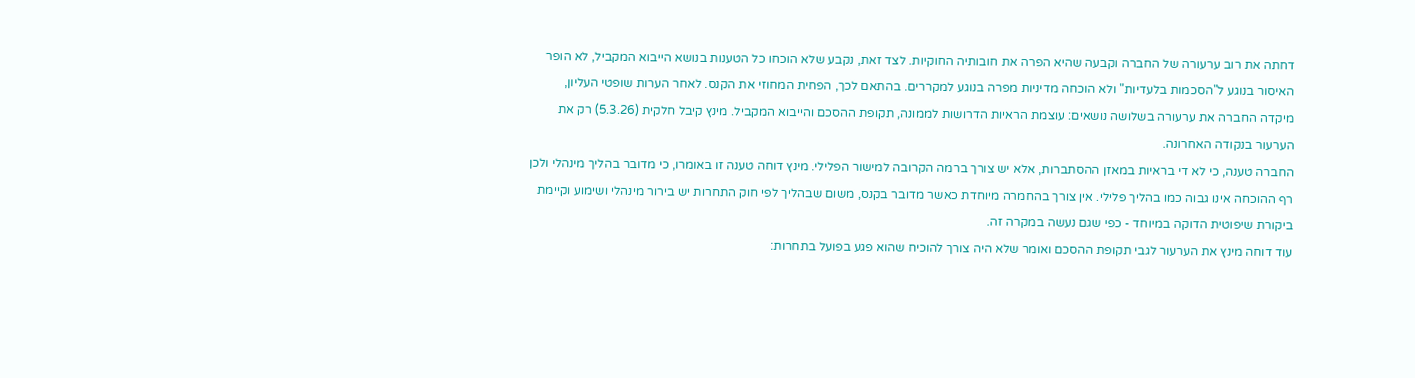דחתה את רוב ערעורה של החברה וקבעה שהיא הפרה את חובותיה החוקיות. לצד זאת, נקבע שלא הוכחו כל הטענות בנושא הייבוא המקביל, לא הופר האיסור בנוגע ל"הסכמות בלעדיות" ולא הוכחה מדיניות מפרה בנוגע למקררים. בהתאם לכך, הפחית המחוזי את הקנס. לאחר הערות שופטי העליון, מיקדה החברה את ערעורה בשלושה נושאים: עוצמת הראיות הדרושות לממונה, תקופת ההסכם והייבוא המקביל. מינץ קיבל חלקית (5.3.26) רק את הערעור בנקודה האחרונה.
החברה טענה, כי לא די בראיות במאזן ההסתברות, אלא יש צורך ברמה הקרובה למישור הפלילי. מינץ דוחה טענה זו באומרו, כי מדובר בהליך מינהלי ולכן רף ההוכחה אינו גבוה כמו בהליך פלילי. אין צורך בהחמרה מיוחדת כאשר מדובר בקנס, משום שבהליך לפי חוק התחרות יש בירור מינהלי ושימוע וקיימת ביקורת שיפוטית הדוקה במיוחד - כפי שגם נעשה במקרה זה.
עוד דוחה מינץ את הערעור לגבי תקופת ההסכם ואומר שלא היה צורך להוכיח שהוא פגע בפועל בתחרות: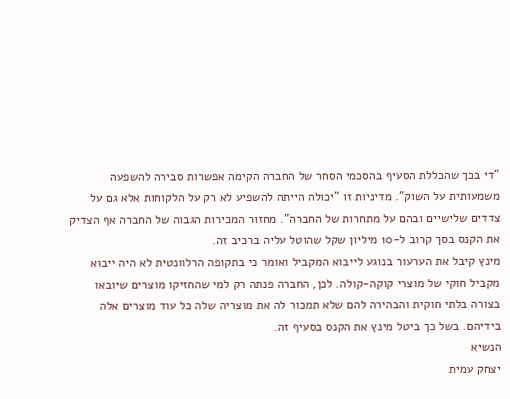"די בכך שהכללת הסעיף בהסכמי הסחר של החברה הקימה אפשרות סבירה להשפעה משמעותית על השוק". מדיניות זו "יכולה הייתה להשפיע לא רק על הלקוחות אלא גם על צדדים שלישיים ובהם על מתחרות של החברה". מחזור המכירות הגבוה של החברה אף הצדיק את הקנס בסך קרוב ל-10 מיליון שקל שהוטל עליה ברכיב זה.
מינץ קיבל את הערעור בנוגע לייבוא המקביל ואומר כי בתקופה הרלוונטית לא היה ייבוא מקביל חוקי של מוצרי קוקה-קולה. לכן, החברה פנתה רק למי שהחזיקו מוצרים שיובאו בצורה בלתי חוקית והבהירה להם שלא תמכור לה את מוצריה שלה כל עוד מוצרים אלה בידיהם. בשל כך ביטל מינץ את הקנס בסעיף זה.
הנשיא
יצחק עמית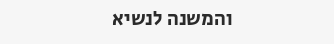והמשנה לנשיא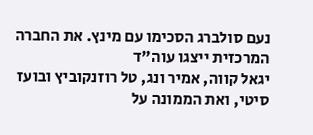נעם סולברג הסכימו עם מינץ. את החברה המרכזית ייצגו עוה"ד
יגאל קווה, אמיר ונג, טל רוזנקוביץ ובועז סיטי, ואת הממונה על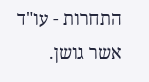התחרות - עו"ד אשר גושן.